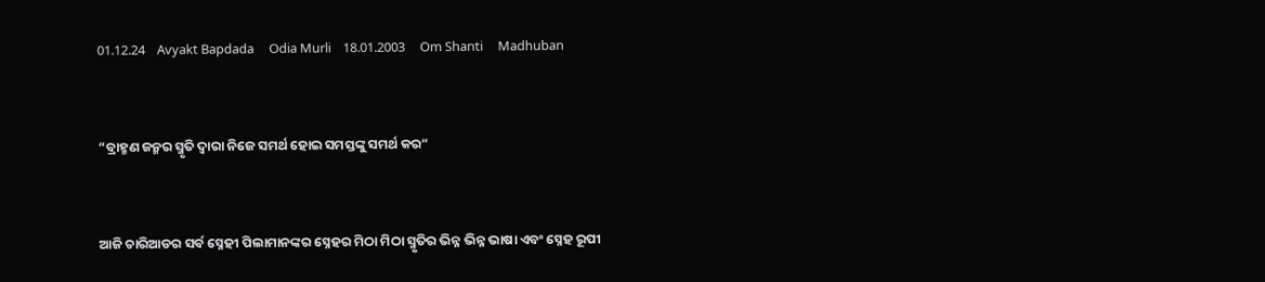01.12.24    Avyakt Bapdada     Odia Murli    18.01.2003     Om Shanti     Madhuban


“ବ୍ରାହ୍ମଣ ଜନ୍ମର ସ୍ମୃତି ଦ୍ୱାରା ନିଜେ ସମର୍ଥ ହୋଇ ସମସ୍ତଙ୍କୁ ସମର୍ଥ କର”


ଆଜି ଚାରିଆଡର ସର୍ବ ସ୍ନେହୀ ପିଲାମାନଙ୍କର ସ୍ନେହର ମିଠା ମିଠା ସ୍ମୃତିର ଭିନ୍ନ ଭିନ୍ନ ଭାଷା ଏବଂ ସ୍ନେହ ରୂପୀ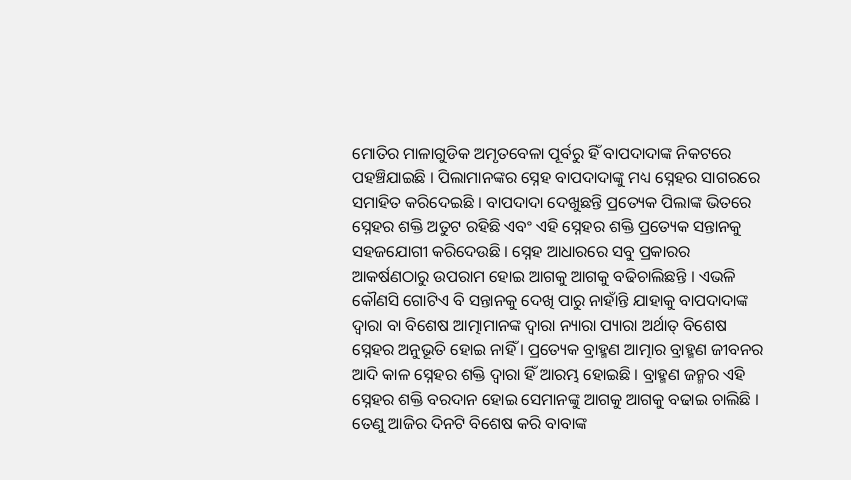ମୋତିର ମାଳାଗୁଡିକ ଅମୃତବେଳା ପୂର୍ବରୁ ହିଁ ବାପଦାଦାଙ୍କ ନିକଟରେ ପହଞ୍ଚିଯାଇଛି । ପିଲାମାନଙ୍କର ସ୍ନେହ ବାପଦାଦାଙ୍କୁ ମଧ୍ୟ ସ୍ନେହର ସାଗରରେ ସମାହିତ କରିଦେଇଛି । ବାପଦାଦା ଦେଖୁଛନ୍ତି ପ୍ରତ୍ୟେକ ପିଲାଙ୍କ ଭିତରେ ସ୍ନେହର ଶକ୍ତି ଅତୁଟ ରହିଛି ଏବଂ ଏହି ସ୍ନେହର ଶକ୍ତି ପ୍ରତ୍ୟେକ ସନ୍ତାନକୁ ସହଜଯୋଗୀ କରିଦେଉଛି । ସ୍ନେହ ଆଧାରରେ ସବୁ ପ୍ରକାରର ଆକର୍ଷଣଠାରୁ ଉପରାମ ହୋଇ ଆଗକୁ ଆଗକୁ ବଢିଚାଲିଛନ୍ତି । ଏଭଳି କୌଣସି ଗୋଟିଏ ବି ସନ୍ତାନକୁ ଦେଖି ପାରୁ ନାହାଁନ୍ତି ଯାହାକୁ ବାପଦାଦାଙ୍କ ଦ୍ୱାରା ବା ବିଶେଷ ଆତ୍ମାମାନଙ୍କ ଦ୍ୱାରା ନ୍ୟାରା ପ୍ୟାରା ଅର୍ଥାତ୍ ବିଶେଷ ସ୍ନେହର ଅନୁଭୂତି ହୋଇ ନାହିଁ । ପ୍ରତ୍ୟେକ ବ୍ରାହ୍ମଣ ଆତ୍ମାର ବ୍ରାହ୍ମଣ ଜୀବନର ଆଦି କାଳ ସ୍ନେହର ଶକ୍ତି ଦ୍ୱାରା ହିଁ ଆରମ୍ଭ ହୋଇଛି । ବ୍ରାହ୍ମଣ ଜନ୍ମର ଏହି ସ୍ନେହର ଶକ୍ତି ବରଦାନ ହୋଇ ସେମାନଙ୍କୁ ଆଗକୁ ଆଗକୁ ବଢାଇ ଚାଲିଛି । ତେଣୁ ଆଜିର ଦିନଟି ବିଶେଷ କରି ବାବାଙ୍କ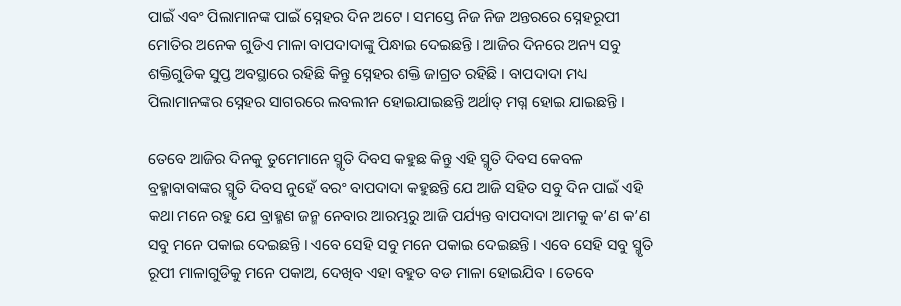ପାଇଁ ଏବଂ ପିଲାମାନଙ୍କ ପାଇଁ ସ୍ନେହର ଦିନ ଅଟେ । ସମସ୍ତେ ନିଜ ନିଜ ଅନ୍ତରରେ ସ୍ନେହରୂପୀ ମୋତିର ଅନେକ ଗୁଡିଏ ମାଳା ବାପଦାଦାଙ୍କୁ ପିନ୍ଧାଇ ଦେଇଛନ୍ତି । ଆଜିର ଦିନରେ ଅନ୍ୟ ସବୁ ଶକ୍ତିଗୁଡିକ ସୁପ୍ତ ଅବସ୍ଥାରେ ରହିଛି କିନ୍ତୁ ସ୍ନେହର ଶକ୍ତି ଜାଗ୍ରତ ରହିଛି । ବାପଦାଦା ମଧ୍ୟ ପିଲାମାନଙ୍କର ସ୍ନେହର ସାଗରରେ ଲବଲୀନ ହୋଇଯାଇଛନ୍ତି ଅର୍ଥାତ୍ ମଗ୍ନ ହୋଇ ଯାଇଛନ୍ତି ।

ତେବେ ଆଜିର ଦିନକୁ ତୁମେମାନେ ସ୍ମୃତି ଦିବସ କହୁଛ କିନ୍ତୁ ଏହି ସ୍ମୃତି ଦିବସ କେବଳ ବ୍ରହ୍ମାବାବାଙ୍କର ସ୍ମୃତି ଦିବସ ନୁହେଁ ବରଂ ବାପଦାଦା କହୁଛନ୍ତି ଯେ ଆଜି ସହିତ ସବୁ ଦିନ ପାଇଁ ଏହି କଥା ମନେ ରହୁ ଯେ ବ୍ରାହ୍ମଣ ଜନ୍ମ ନେବାର ଆରମ୍ଭରୁ ଆଜି ପର୍ଯ୍ୟନ୍ତ ବାପଦାଦା ଆମକୁ କ’ଣ କ’ଣ ସବୁ ମନେ ପକାଇ ଦେଇଛନ୍ତି । ଏବେ ସେହି ସବୁ ମନେ ପକାଇ ଦେଇଛନ୍ତି । ଏବେ ସେହି ସବୁ ସ୍ମୃତି ରୂପୀ ମାଳାଗୁଡିକୁ ମନେ ପକାଅ, ଦେଖିବ ଏହା ବହୁତ ବଡ ମାଳା ହୋଇଯିବ । ତେବେ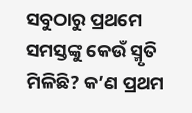ସବୁଠାରୁ ପ୍ରଥମେ ସମସ୍ତଙ୍କୁ କେଉଁ ସ୍ମୃତି ମିଳିଛି? କ’ଣ ପ୍ରଥମ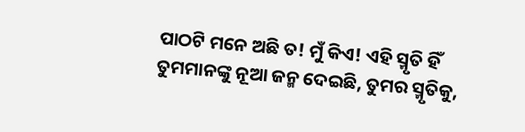ପାଠଟି ମନେ ଅଛି ତ! ମୁଁ କିଏ! ଏହି ସ୍ମୃତି ହିଁ ତୁମମାନଙ୍କୁ ନୂଆ ଜନ୍ମ ଦେଇଛି, ତୁମର ସ୍ମୃତିକୁ,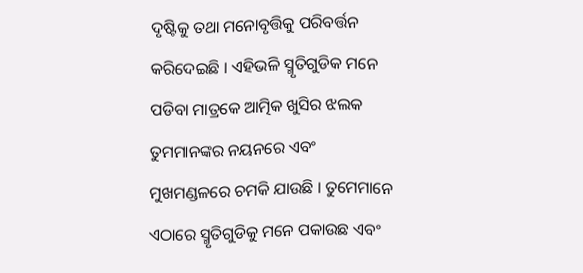ଦୃଷ୍ଟିକୁ ତଥା ମନୋବୃତ୍ତିକୁ ପରିବର୍ତ୍ତନ କରିଦେଇଛି । ଏହିଭଳି ସ୍ମୃତିଗୁଡିକ ମନେ ପଡିବା ମାତ୍ରକେ ଆତ୍ମିକ ଖୁସିର ଝଲକ ତୁମମାନଙ୍କର ନୟନରେ ଏବଂ ମୁଖମଣ୍ଡଳରେ ଚମକି ଯାଉଛି । ତୁମେମାନେ ଏଠାରେ ସ୍ମୃତିଗୁଡିକୁ ମନେ ପକାଉଛ ଏବଂ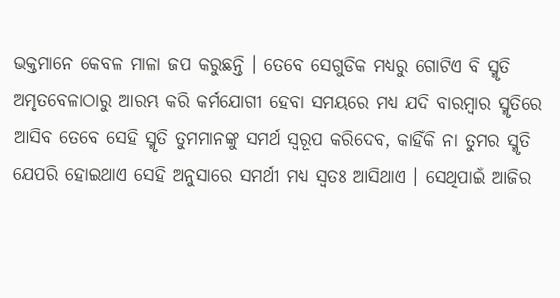ଭକ୍ତମାନେ କେବଳ ମାଳା ଜପ କରୁଛନ୍ତି । ତେବେ ସେଗୁଡିକ ମଧ୍ୟରୁ ଗୋଟିଏ ବି ସ୍ମୃତି ଅମୃତବେଳାଠାରୁ ଆରମ୍ଭ କରି କର୍ମଯୋଗୀ ହେବା ସମୟରେ ମଧ୍ୟ ଯଦି ବାରମ୍ବାର ସ୍ମୃତିରେ ଆସିବ ତେବେ ସେହି ସ୍ମୃତି ତୁମମାନଙ୍କୁ ସମର୍ଥ ସ୍ୱରୂପ କରିଦେବ, କାହିଁକି ନା ତୁମର ସ୍ମୃତି ଯେପରି ହୋଇଥାଏ ସେହି ଅନୁସାରେ ସମର୍ଥୀ ମଧ୍ୟ ସ୍ୱତଃ ଆସିଥାଏ । ସେଥିପାଇଁ ଆଜିର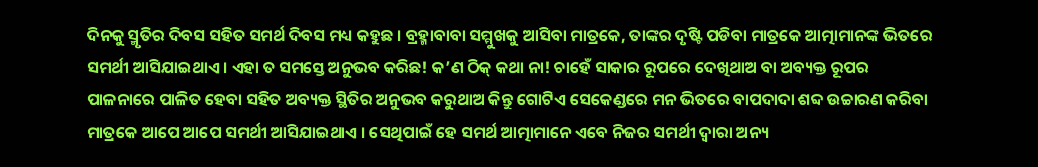ଦିନକୁ ସ୍ମୃତିର ଦିବସ ସହିତ ସମର୍ଥ ଦିବସ ମଧ୍ୟ କହୁଛ । ବ୍ରହ୍ମାବାବା ସମ୍ମୁଖକୁ ଆସିବା ମାତ୍ରକେ, ତାଙ୍କର ଦୃଷ୍ଟି ପଡିବା ମାତ୍ରକେ ଆତ୍ମାମାନଙ୍କ ଭିତରେ ସମର୍ଥୀ ଆସିଯାଇଥାଏ । ଏହା ତ ସମସ୍ତେ ଅନୁଭବ କରିଛ! କ’ଣ ଠିକ୍ କଥା ନା! ଚାହେଁ ସାକାର ରୂପରେ ଦେଖିଥାଅ ବା ଅବ୍ୟକ୍ତ ରୂପର ପାଳନାରେ ପାଳିତ ହେବା ସହିତ ଅବ୍ୟକ୍ତ ସ୍ଥିତିର ଅନୁଭବ କରୁଥାଅ କିନ୍ତୁ ଗୋଟିଏ ସେକେଣ୍ଡରେ ମନ ଭିତରେ ବାପଦାଦା ଶବ୍ଦ ଉଚ୍ଚାରଣ କରିବା ମାତ୍ରକେ ଆପେ ଆପେ ସମର୍ଥୀ ଆସିଯାଇଥାଏ । ସେଥିପାଇଁ ହେ ସମର୍ଥ ଆତ୍ମାମାନେ ଏବେ ନିଜର ସମର୍ଥୀ ଦ୍ୱାରା ଅନ୍ୟ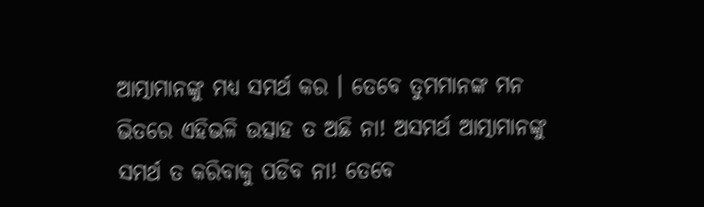ଆତ୍ମାମାନଙ୍କୁ ମଧ୍ୟ ସମର୍ଥ କର । ତେବେ ତୁମମାନଙ୍କ ମନ ଭିତରେ ଏହିଭଳି ଉତ୍ସାହ ତ ଅଛି ନା! ଅସମର୍ଥ ଆତ୍ମାମାନଙ୍କୁ ସମର୍ଥ ତ କରିବାକୁ ପଡିବ ନା! ତେବେ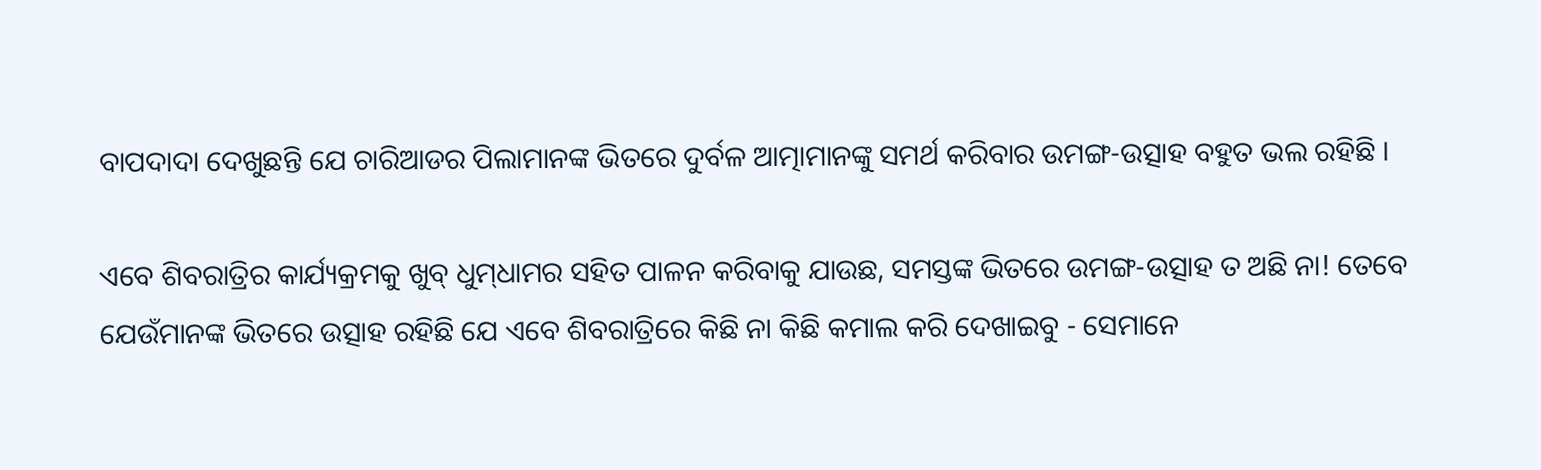ବାପଦାଦା ଦେଖୁଛନ୍ତି ଯେ ଚାରିଆଡର ପିଲାମାନଙ୍କ ଭିତରେ ଦୁର୍ବଳ ଆତ୍ମାମାନଙ୍କୁ ସମର୍ଥ କରିବାର ଉମଙ୍ଗ-ଉତ୍ସାହ ବହୁତ ଭଲ ରହିଛି ।

ଏବେ ଶିବରାତ୍ରିର କାର୍ଯ୍ୟକ୍ରମକୁ ଖୁବ୍ ଧୁମ୍‌ଧାମର ସହିତ ପାଳନ କରିବାକୁ ଯାଉଛ, ସମସ୍ତଙ୍କ ଭିତରେ ଉମଙ୍ଗ-ଉତ୍ସାହ ତ ଅଛି ନା! ତେବେ ଯେଉଁମାନଙ୍କ ଭିତରେ ଉତ୍ସାହ ରହିଛି ଯେ ଏବେ ଶିବରାତ୍ରିରେ କିଛି ନା କିଛି କମାଲ କରି ଦେଖାଇବୁ - ସେମାନେ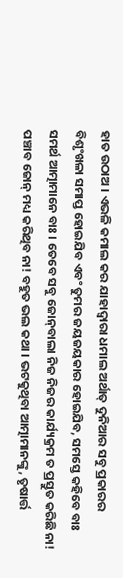ହାତ ଉଠାଅ । ଏଭଳି କମାଲ କର ଯାହାଦ୍ୱାରା ଧମାଲ ଅର୍ଥାତ୍ ଦୁନିଆର ସବୁ ପ୍ରକାରର ବିଶୃଂଖଳା ସମାପ୍ତ ହୋଇଯିବ ଏବଂ ତୁମର ଜୟଜୟକାର ହୋଇଯିବ, ସମସ୍ତେ କହିବେ ବାଃ ସମର୍ଥ ଆତ୍ମାମାନେ ବାଃ । ତେବେ ସବୁ ଜୋନ୍‌ବାଲା ନିଜ ନିଜର କାର୍ଯ୍ୟକ୍ରମ ତ ପ୍ରସ୍ତୁତ କରିଛି ନା! ପଞ୍ଚାବ ଜୋନ୍ ମଧ୍ୟ କରିଥିବ ନା! ବହୁତ ଭଲ କଥା । ଭଟକୁଥିବା ଆତ୍ମାମାନଙ୍କୁ, ତୃଷାର୍ତ୍ତ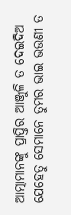ଆତ୍ମାମାନଙ୍କୁ ପ୍ରାପ୍ତିର ଆଞ୍ଜୁଳି ତ ଦେଇଦିଅ ଯେହେତୁ ସେମାନେ ତୁମର ଭାଇ ଭଉଣୀ ତ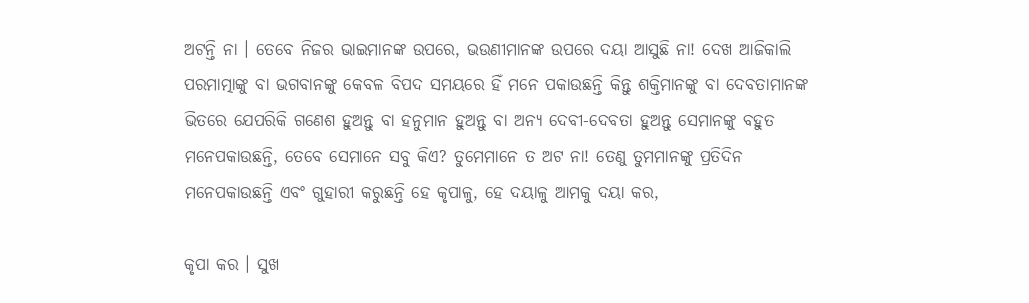ଅଟନ୍ତି ନା । ତେବେ ନିଜର ଭାଇମାନଙ୍କ ଉପରେ, ଭଉଣୀମାନଙ୍କ ଉପରେ ଦୟା ଆସୁଛି ନା! ଦେଖ ଆଜିକାଲି ପରମାତ୍ମାଙ୍କୁ ବା ଭଗବାନଙ୍କୁ କେବଳ ବିପଦ ସମୟରେ ହିଁ ମନେ ପକାଉଛନ୍ତି କିନ୍ତୁ ଶକ୍ତିମାନଙ୍କୁ ବା ଦେବତାମାନଙ୍କ ଭିତରେ ଯେପରିକି ଗଣେଶ ହୁଅନ୍ତୁ ବା ହନୁମାନ ହୁଅନ୍ତୁ ବା ଅନ୍ୟ ଦେବୀ-ଦେବତା ହୁଅନ୍ତୁ ସେମାନଙ୍କୁ ବହୁତ ମନେପକାଉଛନ୍ତି, ତେବେ ସେମାନେ ସବୁ କିଏ? ତୁମେମାନେ ତ ଅଟ ନା! ତେଣୁ ତୁମମାନଙ୍କୁ ପ୍ରତିଦିନ ମନେପକାଉଛନ୍ତି ଏବଂ ଗୁହାରୀ କରୁଛନ୍ତି ହେ କୃପାଳୁ, ହେ ଦୟାଳୁ ଆମକୁ ଦୟା କର,

କୃପା କର । ସୁଖ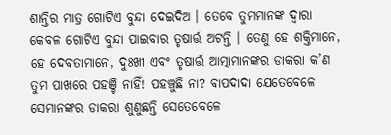ଶାନ୍ତିର ମାତ୍ର ଗୋଟିଏ ବୁନ୍ଦା ଦେଇଦିଅ । ତେବେ ତୁମମାନଙ୍କ ଦ୍ୱାରା କେବଳ ଗୋଟିଏ ବୁନ୍ଦା ପାଇବାର ତୃଷାର୍ତ୍ତ ଅଟନ୍ତି । ତେଣୁ ହେ ଶକ୍ତିମାନେ, ହେ ଦେବତାମାନେ, ଦୁଃଖୀ ଏବଂ ତୃଷାର୍ତ୍ତ ଆତ୍ମାମାନଙ୍କର ଡାକରା କ’ଣ ତୁମ ପାଖରେ ପହଞ୍ଚି ନାହିଁ! ପହଞ୍ଚୁଛି ନା? ବାପଦାଦା ଯେତେବେଳେ ସେମାନଙ୍କର ଡାକରା ଶୁଣୁଛନ୍ତି ସେତେବେଳେ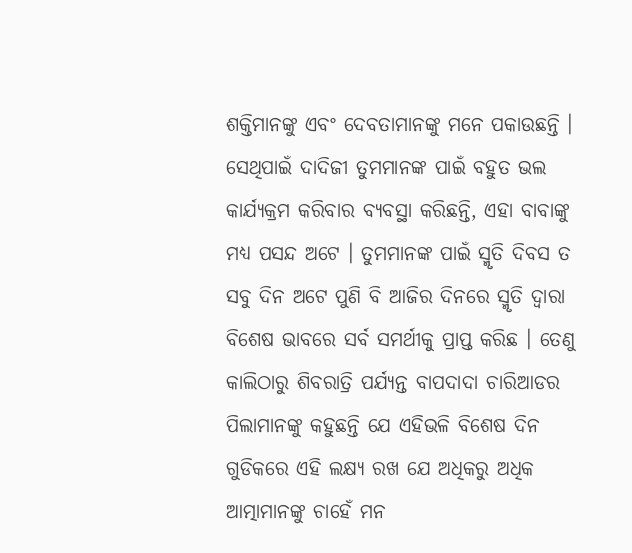ଶକ୍ତିମାନଙ୍କୁ ଏବଂ ଦେବତାମାନଙ୍କୁ ମନେ ପକାଉଛନ୍ତି । ସେଥିପାଇଁ ଦାଦିଜୀ ତୁମମାନଙ୍କ ପାଇଁ ବହୁତ ଭଲ କାର୍ଯ୍ୟକ୍ରମ କରିବାର ବ୍ୟବସ୍ଥା କରିଛନ୍ତି, ଏହା ବାବାଙ୍କୁ ମଧ୍ୟ ପସନ୍ଦ ଅଟେ । ତୁମମାନଙ୍କ ପାଇଁ ସ୍ମୃତି ଦିବସ ତ ସବୁ ଦିନ ଅଟେ ପୁଣି ବି ଆଜିର ଦିନରେ ସ୍ମୃତି ଦ୍ୱାରା ବିଶେଷ ଭାବରେ ସର୍ବ ସମର୍ଥୀକୁ ପ୍ରାପ୍ତ କରିଛ । ତେଣୁ କାଲିଠାରୁ ଶିବରାତ୍ରି ପର୍ଯ୍ୟନ୍ତ ବାପଦାଦା ଚାରିଆଡର ପିଲାମାନଙ୍କୁ କହୁଛନ୍ତି ଯେ ଏହିଭଳି ବିଶେଷ ଦିନ ଗୁଡିକରେ ଏହି ଲକ୍ଷ୍ୟ ରଖ ଯେ ଅଧିକରୁ ଅଧିକ ଆତ୍ମାମାନଙ୍କୁ ଚାହେଁ ମନ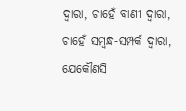ଦ୍ୱାରା, ଚାହେଁ ବାଣୀ ଦ୍ୱାରା, ଚାହେଁ ସମ୍ବନ୍ଧ-ସମ୍ପର୍କ ଦ୍ୱାରା, ଯେକୌଣସି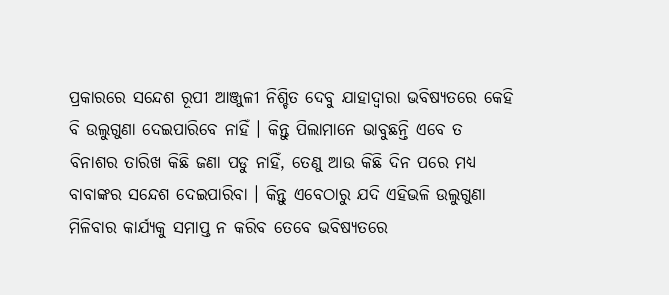ପ୍ରକାରରେ ସନ୍ଦେଶ ରୂପୀ ଆଞ୍ଜୁଳୀ ନିଶ୍ଚିତ ଦେବୁ ଯାହାଦ୍ୱାରା ଭବିଷ୍ୟତରେ କେହି ବି ଉଲୁଗୁଣା ଦେଇପାରିବେ ନାହିଁ । କିନ୍ତୁ ପିଲାମାନେ ଭାବୁଛନ୍ତି ଏବେ ତ ବିନାଶର ତାରିଖ କିଛି ଜଣା ପଡୁ ନାହିଁ, ତେଣୁ ଆଉ କିଛି ଦିନ ପରେ ମଧ୍ୟ ବାବାଙ୍କର ସନ୍ଦେଶ ଦେଇପାରିବା । କିନ୍ତୁ ଏବେଠାରୁ ଯଦି ଏହିଭଳି ଉଲୁଗୁଣା ମିଳିବାର କାର୍ଯ୍ୟକୁ ସମାପ୍ତ ନ କରିବ ତେବେ ଭବିଷ୍ୟତରେ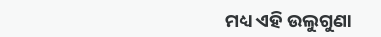ମଧ୍ୟ ଏହି ଉଲୁଗୁଣା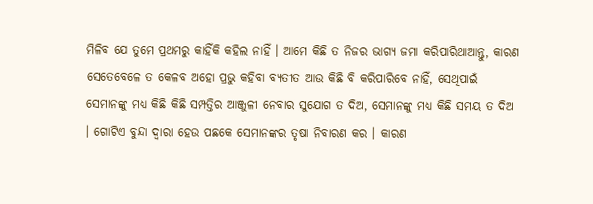ମିଳିବ ଯେ ତୁମେ ପ୍ରଥମରୁ କାହିଁକି କହିଲ ନାହିଁ । ଆମେ କିଛି ତ ନିଜର ଭାଗ୍ୟ ଜମା କରିପାରିଥାଆନ୍ତୁ, କାରଣ ସେତେବେଳେ ତ କେଳବ ଅହୋ ପ୍ରଭୁ କହିବା ବ୍ୟତୀତ ଆଉ କିଛି ବି କରିପାରିବେ ନାହିଁ, ସେଥିପାଇଁ ସେମାନଙ୍କୁ ମଧ୍ୟ କିଛି କିଛି ସମ୍ପତ୍ତିର ଆଞ୍ଜୁଳୀ ନେବାର ସୁଯୋଗ ତ ଦିଅ, ସେମାନଙ୍କୁ ମଧ୍ୟ କିଛି ସମୟ ତ ଦିଅ । ଗୋଟିଏ ବୁନ୍ଦା ଦ୍ୱାରା ହେଉ ପଛକେ ସେମାନଙ୍କର ତୃଷା ନିବାରଣ କର । କାରଣ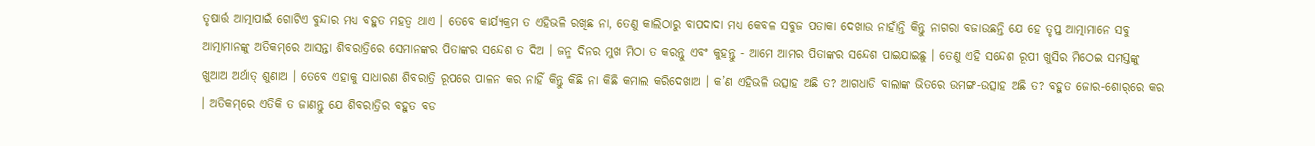ତୃଷାର୍ତ୍ତ ଆତ୍ମାପାଇଁ ଗୋଟିଏ ବୁନ୍ଦାର ମଧ୍ୟ ବହୁତ ମହତ୍ୱ ଥାଏ । ତେବେ କାର୍ଯ୍ୟକ୍ରମ ତ ଏହିଭଳି ରଖିଛ ନା, ତେଣୁ କାଲିଠାରୁ ବାପଦାଦା ମଧ୍ୟ କେବଳ ସବୁଜ ପତାକା ଦେଖାଉ ନାହାଁନ୍ତି କିନ୍ତୁ ନାଗରା ବଜାଉଛନ୍ତି ଯେ ହେ ତୃପ୍ତ ଆତ୍ମାମାନେ ସବୁ ଆତ୍ମାମାନଙ୍କୁ ଅତିକମ୍‌ରେ ଆସନ୍ତା ଶିବରାତ୍ରିରେ ସେମାନଙ୍କର ପିତାଙ୍କର ସନ୍ଦେଶ ତ ଦିଅ । ଜନ୍ମ ଦିନର ମୁଖ ମିଠା ତ କରନ୍ତୁ ଏବଂ କୁହନ୍ତୁ - ଆମେ ଆମର ପିତାଙ୍କର ସନ୍ଦେଶ ପାଇଯାଇଛୁ । ତେଣୁ ଏହି ସନ୍ଦେଶ ରୂପୀ ଖୁସିର ମିଠେଇ ସମସ୍ତଙ୍କୁ ଖୁଆଅ ଅର୍ଥାତ୍ ଶୁଣାଅ । ତେବେ ଏହାକୁ ସାଧାରଣ ଶିବରାତ୍ରି ରୂପରେ ପାଳନ କର ନାହିଁ କିନ୍ତୁ କିଛି ନା କିଛି କମାଲ କରିଦେଖାଅ । କ’ଣ ଏହିଭଳି ଉତ୍ସାହ ଅଛି ତ? ଆଗଧାଡି ବାଲାଙ୍କ ଭିତରେ ଉମଙ୍ଗ-ଉତ୍ସାହ ଅଛି ତ? ବହୁତ ଜୋର-ଶୋର୍‌ରେ କର । ଅତିକମ୍‌ରେ ଏତିକି ତ ଜାଣନ୍ତୁ ଯେ ଶିବରାତ୍ରିର ବହୁତ ବଡ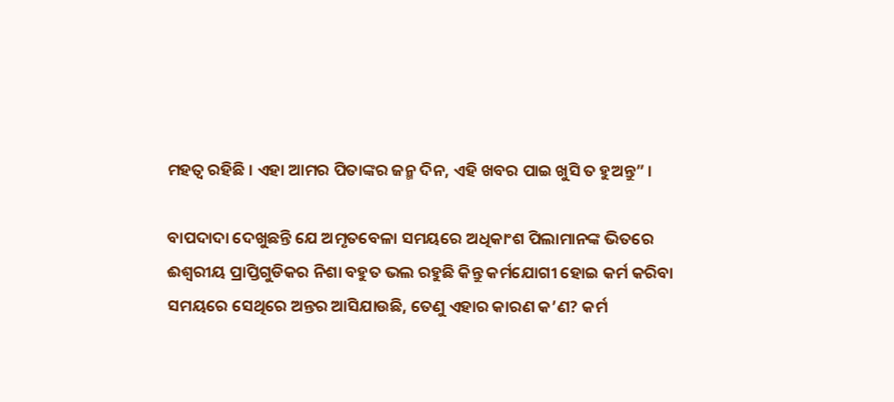ମହତ୍ୱ ରହିଛି । ଏହା ଆମର ପିତାଙ୍କର ଜନ୍ମ ଦିନ, ଏହି ଖବର ପାଇ ଖୁସି ତ ହୁଅନ୍ତୁ” ।

ବାପଦାଦା ଦେଖୁଛନ୍ତି ଯେ ଅମୃତବେଳା ସମୟରେ ଅଧିକାଂଶ ପିଲାମାନଙ୍କ ଭିତରେ ଈଶ୍ୱରୀୟ ପ୍ରାପ୍ତିଗୁଡିକର ନିଶା ବହୁତ ଭଲ ରହୁଛି କିନ୍ତୁ କର୍ମଯୋଗୀ ହୋଇ କର୍ମ କରିବା ସମୟରେ ସେଥିରେ ଅନ୍ତର ଆସିଯାଉଛି, ତେଣୁ ଏହାର କାରଣ କ’ଣ? କର୍ମ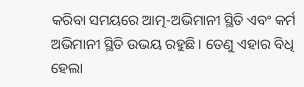କରିବା ସମୟରେ ଆତ୍ମ-ଅଭିମାନୀ ସ୍ଥିତି ଏବଂ କର୍ମ ଅଭିମାନୀ ସ୍ଥିତି ଉଭୟ ରହୁଛି । ତେଣୁ ଏହାର ବିଧି ହେଲା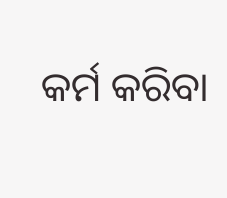କର୍ମ କରିବା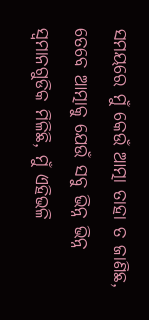ସମୟରେ ମୁଁ କେଉଁ ଆତ୍ମା ତାହା ତ ଜାଣିଛ, ତେବେ ଆତ୍ମାକୁ ଯେଉଁ ସବୁ ଭିନ୍ନ ଭିନ୍ନ ସ୍ୱମାନଗୁଡିକ ମିଳିଛି, ମୁଁ ଏହିଭଳି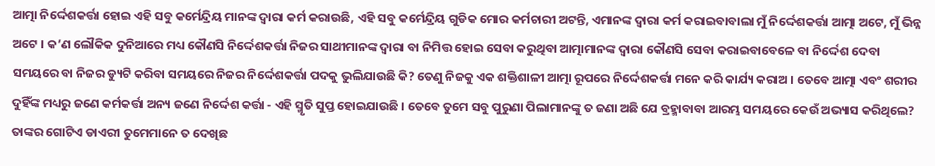ଆତ୍ମା ନିର୍ଦ୍ଦେଶକର୍ତ୍ତା ହୋଇ ଏହି ସବୁ କର୍ମେନ୍ଦ୍ରିୟ ମାନଙ୍କ ଦ୍ୱାରା କର୍ମ କରାଉଛି, ଏହି ସବୁ କର୍ମେନ୍ଦ୍ରିୟ ଗୁଡିକ ମୋର କର୍ମଚାରୀ ଅଟନ୍ତି, ଏମାନଙ୍କ ଦ୍ୱାରା କର୍ମ କରାଇବାବାଲା ମୁଁ ନିର୍ଦ୍ଦେଶକର୍ତ୍ତା ଆତ୍ମା ଅଟେ, ମୁଁ ଭିନ୍ନ ଅଟେ । କ’ଣ ଲୌକିକ ଦୁନିଆରେ ମଧ୍ୟ କୌଣସି ନିର୍ଦ୍ଦେଶକର୍ତ୍ତା ନିଜର ସାଥୀମାନଙ୍କ ଦ୍ୱାରା ବା ନିମିତ୍ତ ହୋଇ ସେବା କରୁଥିବା ଆତ୍ମାମାନଙ୍କ ଦ୍ୱାରା କୌଣସି ସେବା କରାଇବାବେଳେ ବା ନିର୍ଦ୍ଦେଶ ଦେବା ସମୟରେ ବା ନିଜର ଡ୍ୟୁଟି କରିବା ସମୟରେ ନିଜର ନିର୍ଦ୍ଦେଶକର୍ତ୍ତା ପଦକୁ ଭୁଲିଯାଉଛି କି? ତେଣୁ ନିଜକୁ ଏକ ଶକ୍ତିଶାଳୀ ଆତ୍ମା ରୂପରେ ନିର୍ଦ୍ଦେଶକର୍ତ୍ତା ମନେ କରି କାର୍ଯ୍ୟ କରାଅ । ତେବେ ଆତ୍ମା ଏବଂ ଶରୀର ଦୁହିଁଙ୍କ ମଧ୍ୟରୁ ଜଣେ କର୍ମକର୍ତ୍ତା ଅନ୍ୟ ଜଣେ ନିର୍ଦ୍ଦେଶ କର୍ତ୍ତା - ଏହି ସ୍ମୃତି ସୁପ୍ତ ହୋଇଯାଉଛି । ତେବେ ତୁମେ ସବୁ ପୁରୁଣା ପିଲାମାନଙ୍କୁ ତ ଜଣା ଅଛି ଯେ ବ୍ରହ୍ମାବାବା ଆରମ୍ଭ ସମୟରେ କେଉଁ ଅଭ୍ୟାସ କରିଥିଲେ? ତାଙ୍କର ଗୋଟିଏ ଡାଏରୀ ତୁମେମାନେ ତ ଦେଖିଛ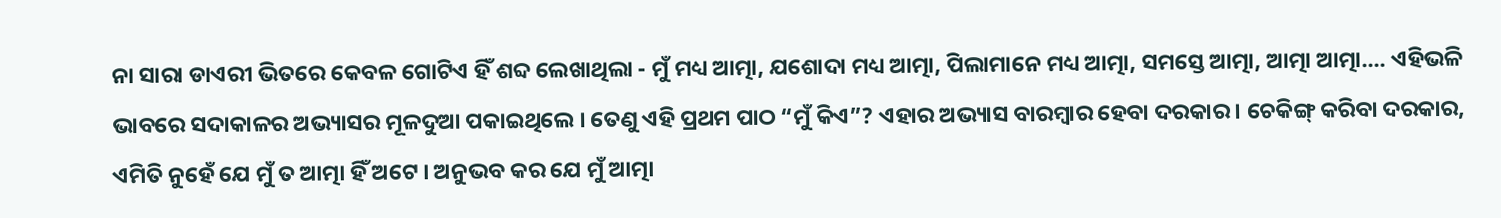ନା ସାରା ଡାଏରୀ ଭିତରେ କେବଳ ଗୋଟିଏ ହିଁ ଶବ୍ଦ ଲେଖାଥିଲା - ମୁଁ ମଧ୍ୟ ଆତ୍ମା, ଯଶୋଦା ମଧ୍ୟ ଆତ୍ମା, ପିଲାମାନେ ମଧ୍ୟ ଆତ୍ମା, ସମସ୍ତେ ଆତ୍ମା, ଆତ୍ମା ଆତ୍ମା.... ଏହିଭଳି ଭାବରେ ସଦାକାଳର ଅଭ୍ୟାସର ମୂଳଦୁଆ ପକାଇଥିଲେ । ତେଣୁ ଏହି ପ୍ରଥମ ପାଠ “ମୁଁ କିଏ”? ଏହାର ଅଭ୍ୟାସ ବାରମ୍ବାର ହେବା ଦରକାର । ଚେକିଙ୍ଗ୍ କରିବା ଦରକାର, ଏମିତି ନୁହେଁ ଯେ ମୁଁ ତ ଆତ୍ମା ହିଁ ଅଟେ । ଅନୁଭବ କର ଯେ ମୁଁ ଆତ୍ମା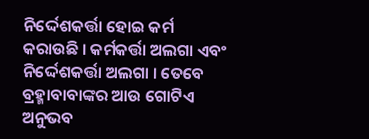ନିର୍ଦ୍ଦେଶକର୍ତ୍ତା ହୋଇ କର୍ମ କରାଉଛି । କର୍ମକର୍ତ୍ତା ଅଲଗା ଏବଂ ନିର୍ଦ୍ଦେଶକର୍ତ୍ତା ଅଲଗା । ତେବେ ବ୍ରହ୍ମାବାବାଙ୍କର ଆଉ ଗୋଟିଏ ଅନୁଭବ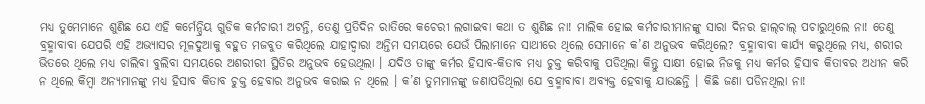ମଧ୍ୟ ତୁମେମାନେ ଶୁଣିଛ ଯେ ଏହି କର୍ମେନ୍ଦ୍ରିୟ ଗୁଡିକ କର୍ମଚାରୀ ଅଟନ୍ତି, ତେଣୁ ପ୍ରତିଦିନ ରାତିରେ କଚେରୀ ଲଗାଇବା କଥା ତ ଶୁଣିଛ ନା! ମାଲିକ ହୋଇ କର୍ମଚାରୀମାନଙ୍କୁ ସାରା ଦିନର ହାଲ୍‌ଚାଲ୍ ପଚାରୁଥିଲେ ନା! ତେଣୁ ବ୍ରହ୍ମାବାବା ଯେପରି ଏହି ଅଭ୍ୟାସର ମୂଳଦୁଆକୁ ବହୁତ ମଜବୁତ କରିଥିଲେ ଯାହାଦ୍ୱାରା ଅନ୍ତିମ ସମୟରେ ଯେଉଁ ପିଲାମାନେ ସାଥୀରେ ଥିଲେ ସେମାନେ କ’ଣ ଅନୁଭବ କରିଥିଲେ? ବ୍ରହ୍ମାବାବା କାର୍ଯ୍ୟ କରୁଥିଲେ ମଧ୍ୟ, ଶରୀର ଭିତରେ ଥିଲେ ମଧ୍ୟ ଚାଲିବା ବୁଲିବା ସମୟରେ ଅଶରୀରୀ ସ୍ଥିତିର ଅନୁଭବ ହେଉଥିଲା । ଯଦିଓ ତାଙ୍କୁ କର୍ମର ହିସାବ-କିତାବ ମଧ୍ୟ ଚୁକ୍ତ କରିବାକୁ ପଡିଥିଲା କିନ୍ତୁ ସାକ୍ଷୀ ହୋଇ ନିଜକୁ ମଧ୍ୟ କର୍ମର ହିସାବ କିତାବର ଅଧୀନ କରି ନ ଥିଲେ କିମ୍ବା ଅନ୍ୟମାନଙ୍କୁ ମଧ୍ୟ ହିସାବ କିତାବ ଚୁକ୍ତ ହେବାର ଅନୁଭବ କରାଇ ନ ଥିଲେ । କ’ଣ ତୁମମାନଙ୍କୁ ଜଣାପଡିଥିଲା ଯେ ବ୍ରହ୍ମାବାବା ଅବ୍ୟକ୍ତ ହେବାକୁ ଯାଉଛନ୍ତି । କିଛି ଜଣା ପଡିନଥିଲା ନା!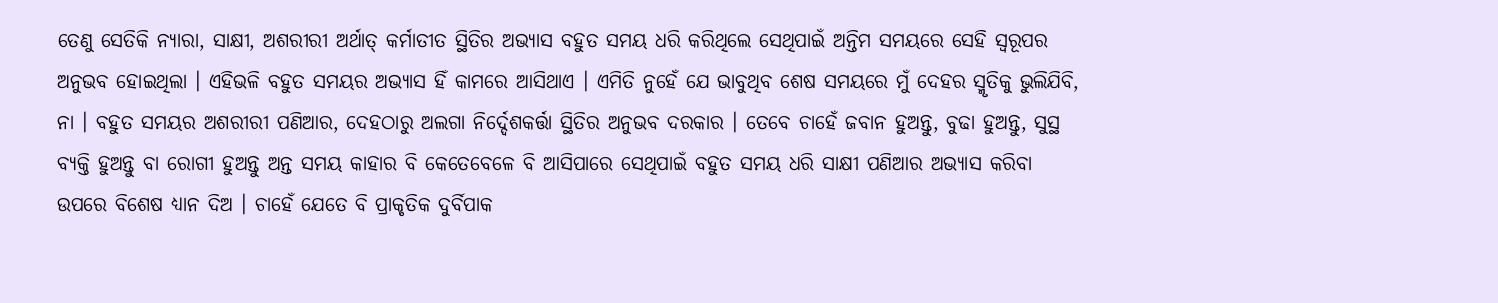ତେଣୁ ସେତିକି ନ୍ୟାରା, ସାକ୍ଷୀ, ଅଶରୀରୀ ଅର୍ଥାତ୍ କର୍ମାତୀତ ସ୍ଥିତିର ଅଭ୍ୟାସ ବହୁତ ସମୟ ଧରି କରିଥିଲେ ସେଥିପାଇଁ ଅନ୍ତିମ ସମୟରେ ସେହି ସ୍ୱରୂପର ଅନୁଭବ ହୋଇଥିଲା । ଏହିଭଳି ବହୁତ ସମୟର ଅଭ୍ୟାସ ହିଁ କାମରେ ଆସିଥାଏ । ଏମିତି ନୁହେଁ ଯେ ଭାବୁଥିବ ଶେଷ ସମୟରେ ମୁଁ ଦେହର ସ୍ମୃତିକୁ ଭୁଲିଯିବି, ନା । ବହୁତ ସମୟର ଅଶରୀରୀ ପଣିଆର, ଦେହଠାରୁ ଅଲଗା ନିର୍ଦ୍ଦେଶକର୍ତ୍ତା ସ୍ଥିତିର ଅନୁଭବ ଦରକାର । ତେବେ ଚାହେଁ ଜବାନ ହୁଅନ୍ତୁ, ବୁଢା ହୁଅନ୍ତୁ, ସୁସ୍ଥ ବ୍ୟକ୍ତି ହୁଅନ୍ତୁ ବା ରୋଗୀ ହୁଅନ୍ତୁ ଅନ୍ତ ସମୟ କାହାର ବି କେତେବେଳେ ବି ଆସିପାରେ ସେଥିପାଇଁ ବହୁତ ସମୟ ଧରି ସାକ୍ଷୀ ପଣିଆର ଅଭ୍ୟାସ କରିବା ଉପରେ ବିଶେଷ ଧ୍ୟାନ ଦିଅ । ଚାହେଁ ଯେତେ ବି ପ୍ରାକୃତିକ ଦୁର୍ବିପାକ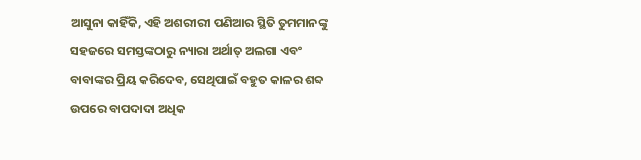ଆସୁନା କାହିଁକି, ଏହି ଅଶରୀରୀ ପଣିଆର ସ୍ଥିତି ତୁମମାନଙ୍କୁ ସହଜରେ ସମସ୍ତଙ୍କଠାରୁ ନ୍ୟାରା ଅର୍ଥାତ୍ ଅଲଗା ଏବଂ ବାବାଙ୍କର ପ୍ରିୟ କରିଦେବ, ସେଥିପାଇଁ ବହୁତ କାଳର ଶବ୍ଦ ଉପରେ ବାପଦାଦା ଅଧିକ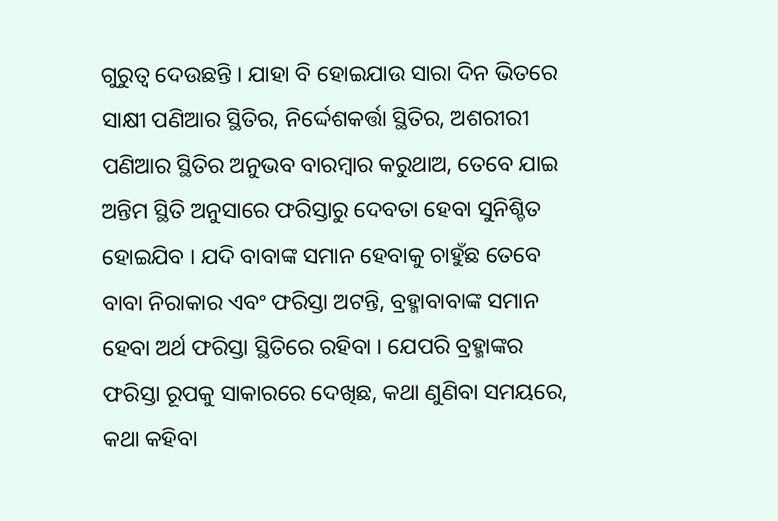ଗୁରୁତ୍ୱ ଦେଉଛନ୍ତି । ଯାହା ବି ହୋଇଯାଉ ସାରା ଦିନ ଭିତରେ ସାକ୍ଷୀ ପଣିଆର ସ୍ଥିତିର, ନିର୍ଦ୍ଦେଶକର୍ତ୍ତା ସ୍ଥିତିର, ଅଶରୀରୀ ପଣିଆର ସ୍ଥିତିର ଅନୁଭବ ବାରମ୍ବାର କରୁଥାଅ, ତେବେ ଯାଇ ଅନ୍ତିମ ସ୍ଥିତି ଅନୁସାରେ ଫରିସ୍ତାରୁ ଦେବତା ହେବା ସୁନିଶ୍ଚିତ ହୋଇଯିବ । ଯଦି ବାବାଙ୍କ ସମାନ ହେବାକୁ ଚାହୁଁଛ ତେବେ ବାବା ନିରାକାର ଏବଂ ଫରିସ୍ତା ଅଟନ୍ତି, ବ୍ରହ୍ମାବାବାଙ୍କ ସମାନ ହେବା ଅର୍ଥ ଫରିସ୍ତା ସ୍ଥିତିରେ ରହିବା । ଯେପରି ବ୍ରହ୍ମାଙ୍କର ଫରିସ୍ତା ରୂପକୁ ସାକାରରେ ଦେଖିଛ, କଥା ଣୁଣିବା ସମୟରେ, କଥା କହିବା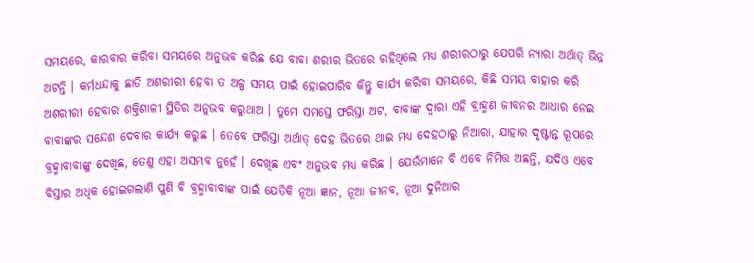ସମୟରେ, କାରବାର କରିବା ସମୟରେ ଅନୁଭବ କରିଛ ଯେ ବାବା ଶରୀର ଭିତରେ ରହିଥିଲେ ମଧ୍ୟ ଶରୀରଠାରୁ ଯେପରି ନ୍ୟାରା ଅର୍ଥାତ୍ ଭିନ୍ନ ଅଟନ୍ତି । କର୍ମଧନ୍ଦାକୁ ଛାଡି ଅଶରୀରୀ ହେବା ତ ଅଳ୍ପ ସମୟ ପାଇଁ ହୋଇପାରିବ କିନ୍ତୁ କାର୍ଯ୍ୟ କରିବା ସମୟରେ, କିଛି ସମୟ ବାହାର କରି ଅଶରୀରୀ ହେବାର ଶକ୍ତିଶାଳୀ ସ୍ଥିତିର ଅନୁଭବ କରୁଥାଅ । ତୁମେ ସମସ୍ତେ ଫରିସ୍ତା ଅଟ, ବାବାଙ୍କ ଦ୍ୱାରା ଏହି ବ୍ରାହ୍ମଣ ଜୀବନର ଆଧାର ନେଇ ବାବାଙ୍କର ସନ୍ଦେଶ ଦେବାର କାର୍ଯ୍ୟ କରୁଛ । ତେବେ ଫରିସ୍ତା ଅର୍ଥାତ୍ ଦେହ ଭିତରେ ଥାଇ ମଧ୍ୟ ଦେହଠାରୁ ନିଆରା, ଯାହାର ଦୃଷ୍ଟାନ୍ତ ରୂପରେ ବ୍ରହ୍ମାବାବାଙ୍କୁ ଦେଖିଛ, ତେଣୁ ଏହା ଅସମ୍ଭବ ନୁହେଁ । ଦେଖିଛ ଏବଂ ଅନୁଭବ ମଧ୍ୟ କରିଛ । ଯେଉଁମାନେ ବି ଏବେ ନିମିତ୍ତ ଅଛନ୍ତି, ଯଦିଓ ଏବେ ବିସ୍ତାର ଅଧିକ ହୋଇଗଲାଣି ପୁଣି ବି ବ୍ରହ୍ମାବାବାଙ୍କ ପାଇଁ ଯେତିକି ନୂଆ ଜ୍ଞାନ, ନୂଆ ଜୀନବ, ନୂଆ ଦୁନିଆର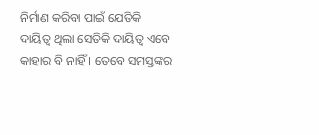ନିର୍ମାଣ କରିବା ପାଇଁ ଯେତିକି ଦାୟିତ୍ୱ ଥିଲା ସେତିକି ଦାୟିତ୍ୱ ଏବେ କାହାର ବି ନାହିଁ । ତେବେ ସମସ୍ତଙ୍କର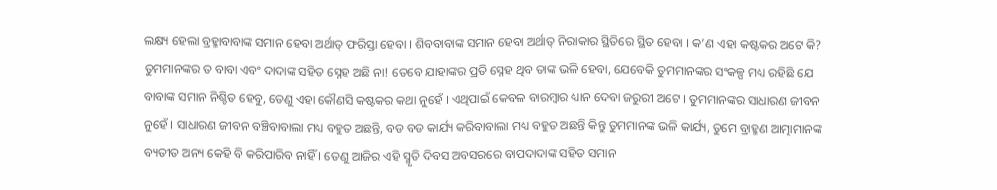ଲକ୍ଷ୍ୟ ହେଲା ବ୍ରହ୍ମାବାବାଙ୍କ ସମାନ ହେବା ଅର୍ଥାତ୍ ଫରିସ୍ତା ହେବା । ଶିବବାବାଙ୍କ ସମାନ ହେବା ଅର୍ଥାତ୍ ନିରାକାର ସ୍ଥିତିରେ ସ୍ଥିତ ହେବା । କ’ଣ ଏହା କଷ୍ଟକର ଅଟେ କି? ତୁମମାନଙ୍କର ତ ବାବା ଏବଂ ଦାଦାଙ୍କ ସହିତ ସ୍ନେହ ଅଛି ନା! ତେବେ ଯାହାଙ୍କର ପ୍ରତି ସ୍ନେହ ଥିବ ତାଙ୍କ ଭଳି ହେବା, ଯେବେକି ତୁମମାନଙ୍କର ସଂକଳ୍ପ ମଧ୍ୟ ରହିଛି ଯେ ବାବାଙ୍କ ସମାନ ନିଶ୍ଚିତ ହେବୁ, ତେଣୁ ଏହା କୌଣସି କଷ୍ଟକର କଥା ନୁହେଁ । ଏଥିପାଇଁ କେବଳ ବାରମ୍ବାର ଧ୍ୟାନ ଦେବା ଜରୁରୀ ଅଟେ । ତୁମମାନଙ୍କର ସାଧାରଣ ଜୀବନ ନୁହେଁ । ସାଧାରଣ ଜୀବନ ବଞ୍ଚିବାବାଲା ମଧ୍ୟ ବହୁତ ଅଛନ୍ତି, ବଡ ବଡ କାର୍ଯ୍ୟ କରିବାବାଲା ମଧ୍ୟ ବହୁତ ଅଛନ୍ତି କିନ୍ତୁ ତୁମମାନଙ୍କ ଭଳି କାର୍ଯ୍ୟ, ତୁମେ ବ୍ରାହ୍ମଣ ଆତ୍ମାମାନଙ୍କ ବ୍ୟତୀତ ଅନ୍ୟ କେହି ବି କରିପାରିବ ନାହିଁ । ତେଣୁ ଆଜିର ଏହି ସ୍ମୃତି ଦିବସ ଅବସରରେ ବାପଦାଦାଙ୍କ ସହିତ ସମାନ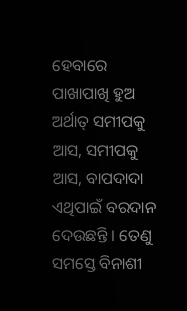ହେବାରେ ପାଖାପାଖି ହୁଅ ଅର୍ଥାତ୍ ସମୀପକୁ ଆସ, ସମୀପକୁ ଆସ, ବାପଦାଦା ଏଥିପାଇଁ ବରଦାନ ଦେଉଛନ୍ତି । ତେଣୁ ସମସ୍ତେ ବିନାଶୀ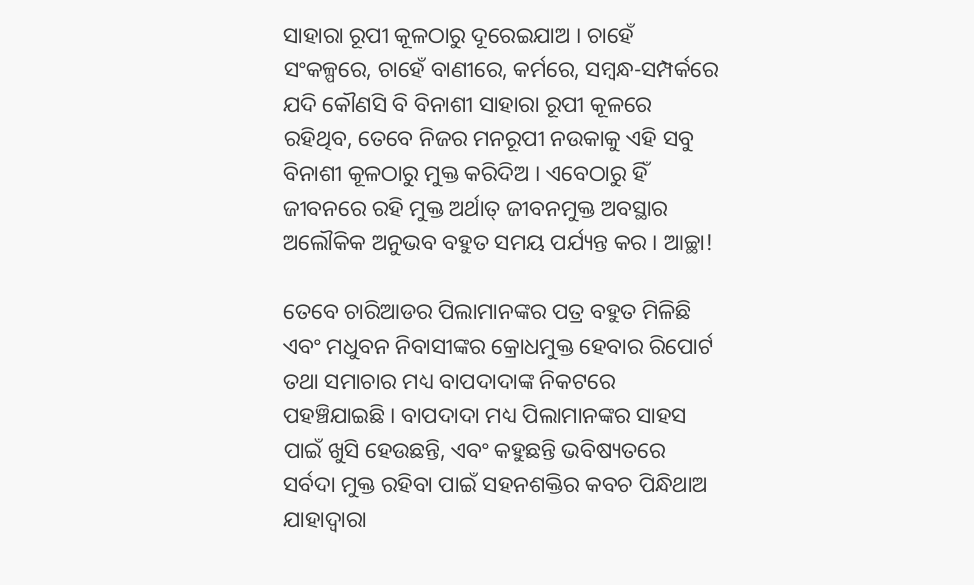ସାହାରା ରୂପୀ କୂଳଠାରୁ ଦୂରେଇଯାଅ । ଚାହେଁ ସଂକଳ୍ପରେ, ଚାହେଁ ବାଣୀରେ, କର୍ମରେ, ସମ୍ବନ୍ଧ-ସମ୍ପର୍କରେ ଯଦି କୌଣସି ବି ବିନାଶୀ ସାହାରା ରୂପୀ କୂଳରେ ରହିଥିବ, ତେବେ ନିଜର ମନରୂପୀ ନଉକାକୁ ଏହି ସବୁ ବିନାଶୀ କୂଳଠାରୁ ମୁକ୍ତ କରିଦିଅ । ଏବେଠାରୁ ହିଁ ଜୀବନରେ ରହି ମୁକ୍ତ ଅର୍ଥାତ୍ ଜୀବନମୁକ୍ତ ଅବସ୍ଥାର ଅଲୌକିକ ଅନୁଭବ ବହୁତ ସମୟ ପର୍ଯ୍ୟନ୍ତ କର । ଆଚ୍ଛା!

ତେବେ ଚାରିଆଡର ପିଲାମାନଙ୍କର ପତ୍ର ବହୁତ ମିଳିଛି ଏବଂ ମଧୁବନ ନିବାସୀଙ୍କର କ୍ରୋଧମୁକ୍ତ ହେବାର ରିପୋର୍ଟ ତଥା ସମାଚାର ମଧ୍ୟ ବାପଦାଦାଙ୍କ ନିକଟରେ ପହଞ୍ଚିଯାଇଛି । ବାପଦାଦା ମଧ୍ୟ ପିଲାମାନଙ୍କର ସାହସ ପାଇଁ ଖୁସି ହେଉଛନ୍ତି, ଏବଂ କହୁଛନ୍ତି ଭବିଷ୍ୟତରେ ସର୍ବଦା ମୁକ୍ତ ରହିବା ପାଇଁ ସହନଶକ୍ତିର କବଚ ପିନ୍ଧିଥାଅ ଯାହାଦ୍ୱାରା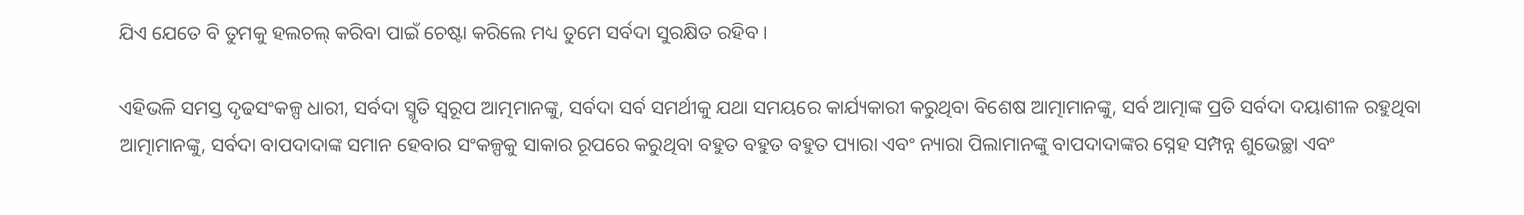ଯିଏ ଯେତେ ବି ତୁମକୁ ହଲଚଲ୍ କରିବା ପାଇଁ ଚେଷ୍ଟା କରିଲେ ମଧ୍ୟ ତୁମେ ସର୍ବଦା ସୁରକ୍ଷିତ ରହିବ ।

ଏହିଭଳି ସମସ୍ତ ଦୃଢସଂକଳ୍ପ ଧାରୀ, ସର୍ବଦା ସ୍ମୃତି ସ୍ୱରୂପ ଆତ୍ମମାନଙ୍କୁ, ସର୍ବଦା ସର୍ବ ସମର୍ଥୀକୁ ଯଥା ସମୟରେ କାର୍ଯ୍ୟକାରୀ କରୁଥିବା ବିଶେଷ ଆତ୍ମାମାନଙ୍କୁ, ସର୍ବ ଆତ୍ମାଙ୍କ ପ୍ରତି ସର୍ବଦା ଦୟାଶୀଳ ରହୁଥିବା ଆତ୍ମାମାନଙ୍କୁ, ସର୍ବଦା ବାପଦାଦାଙ୍କ ସମାନ ହେବାର ସଂକଳ୍ପକୁ ସାକାର ରୂପରେ କରୁଥିବା ବହୁତ ବହୁତ ବହୁତ ପ୍ୟାରା ଏବଂ ନ୍ୟାରା ପିଲାମାନଙ୍କୁ ବାପଦାଦାଙ୍କର ସ୍ନେହ ସମ୍ପନ୍ନ ଶୁଭେଚ୍ଛା ଏବଂ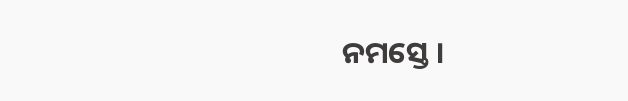ନମସ୍ତେ ।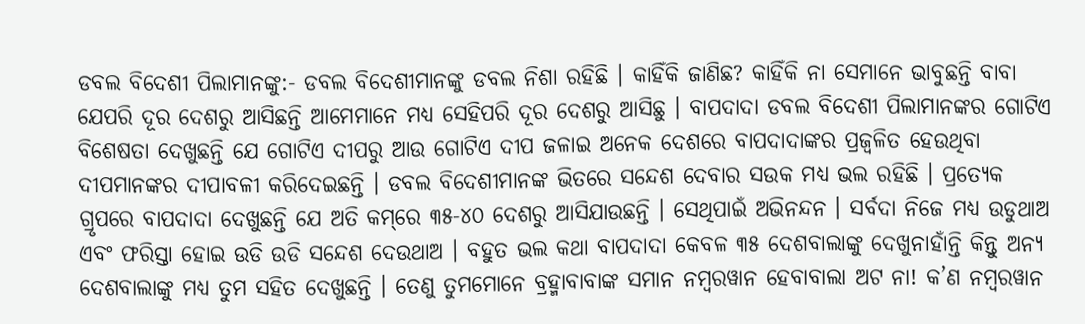ଡବଲ ବିଦେଶୀ ପିଲାମାନଙ୍କୁ:- ଡବଲ ବିଦେଶୀମାନଙ୍କୁ ଡବଲ ନିଶା ରହିଛି । କାହିଁକି ଜାଣିଛ? କାହିଁକି ନା ସେମାନେ ଭାବୁଛନ୍ତି ବାବା ଯେପରି ଦୂର ଦେଶରୁ ଆସିଛନ୍ତି ଆମେମାନେ ମଧ୍ୟ ସେହିପରି ଦୂର ଦେଶରୁ ଆସିଛୁ । ବାପଦାଦା ଡବଲ ବିଦେଶୀ ପିଲାମାନଙ୍କର ଗୋଟିଏ ବିଶେଷତା ଦେଖୁଛନ୍ତି ଯେ ଗୋଟିଏ ଦୀପରୁ ଆଉ ଗୋଟିଏ ଦୀପ ଜଳାଇ ଅନେକ ଦେଶରେ ବାପଦାଦାଙ୍କର ପ୍ରଜ୍ୱଳିତ ହେଉଥିବା ଦୀପମାନଙ୍କର ଦୀପାବଳୀ କରିଦେଇଛନ୍ତି । ଡବଲ ବିଦେଶୀମାନଙ୍କ ଭିତରେ ସନ୍ଦେଶ ଦେବାର ସଉକ ମଧ୍ୟ ଭଲ ରହିଛି । ପ୍ରତ୍ୟେକ ଗ୍ରୃପରେ ବାପଦାଦା ଦେଖୁଛନ୍ତି ଯେ ଅତି କମ୍‌ରେ ୩୫-୪୦ ଦେଶରୁ ଆସିଯାଉଛନ୍ତି । ସେଥିପାଇଁ ଅଭିନନ୍ଦନ । ସର୍ବଦା ନିଜେ ମଧ୍ୟ ଉଡୁଥାଅ ଏବଂ ଫରିସ୍ତା ହୋଇ ଉଡି ଉଡି ସନ୍ଦେଶ ଦେଉଥାଅ । ବହୁତ ଭଲ କଥା ବାପଦାଦା କେବଳ ୩୫ ଦେଶବାଲାଙ୍କୁ ଦେଖୁନାହାଁନ୍ତି କିନ୍ତୁ ଅନ୍ୟ ଦେଶବାଲାଙ୍କୁ ମଧ୍ୟ ତୁମ ସହିତ ଦେଖୁଛନ୍ତି । ତେଣୁ ତୁମମୋନେ ବ୍ରହ୍ମାବାବାଙ୍କ ସମାନ ନମ୍ବରୱାନ ହେବାବାଲା ଅଟ ନା! କ’ଣ ନମ୍ବରୱାନ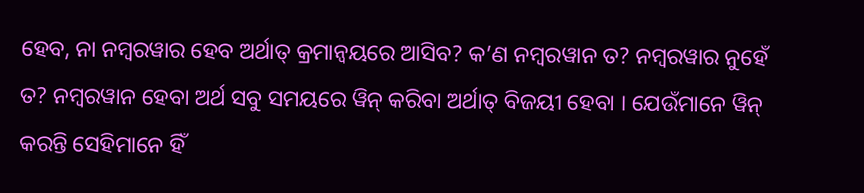ହେବ, ନା ନମ୍ବରୱାର ହେବ ଅର୍ଥାତ୍ କ୍ରମାନ୍ୱୟରେ ଆସିବ? କ’ଣ ନମ୍ବରୱାନ ତ? ନମ୍ବରୱାର ନୁହେଁ ତ? ନମ୍ବରୱାନ ହେବା ଅର୍ଥ ସବୁ ସମୟରେ ୱିନ୍ କରିବା ଅର୍ଥାତ୍ ବିଜୟୀ ହେବା । ଯେଉଁମାନେ ୱିନ୍ କରନ୍ତି ସେହିମାନେ ହିଁ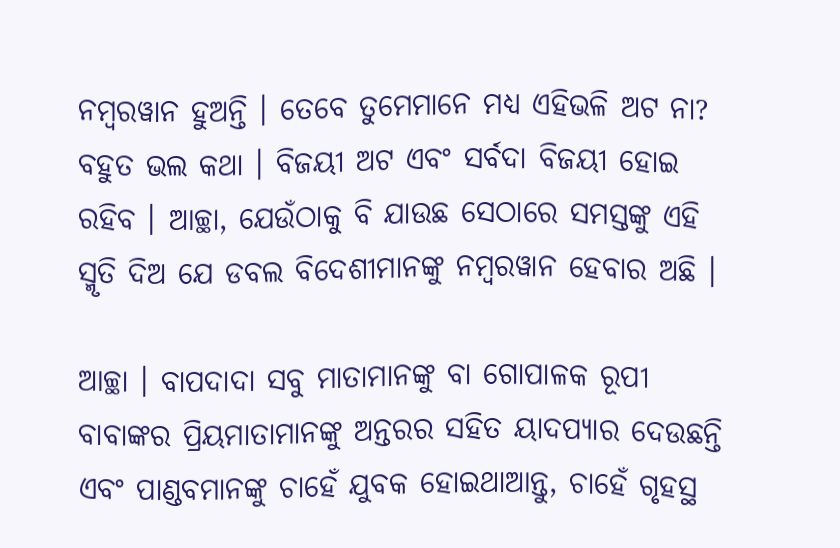ନମ୍ବରୱାନ ହୁଅନ୍ତି । ତେବେ ତୁମେମାନେ ମଧ୍ୟ ଏହିଭଳି ଅଟ ନା? ବହୁତ ଭଲ କଥା । ବିଜୟୀ ଅଟ ଏବଂ ସର୍ବଦା ବିଜୟୀ ହୋଇ ରହିବ । ଆଚ୍ଛା, ଯେଉଁଠାକୁ ବି ଯାଉଛ ସେଠାରେ ସମସ୍ତଙ୍କୁ ଏହି ସ୍ମୃତି ଦିଅ ଯେ ଡବଲ ବିଦେଶୀମାନଙ୍କୁ ନମ୍ବରୱାନ ହେବାର ଅଛି ।

ଆଚ୍ଛା । ବାପଦାଦା ସବୁ ମାତାମାନଙ୍କୁ ବା ଗୋପାଳକ ରୂପୀ ବାବାଙ୍କର ପ୍ରିୟମାତାମାନଙ୍କୁ ଅନ୍ତରର ସହିତ ୟାଦପ୍ୟାର ଦେଉଛନ୍ତି ଏବଂ ପାଣ୍ଡବମାନଙ୍କୁ ଚାହେଁ ଯୁବକ ହୋଇଥାଆନ୍ତୁ, ଚାହେଁ ଗୃହସ୍ଥ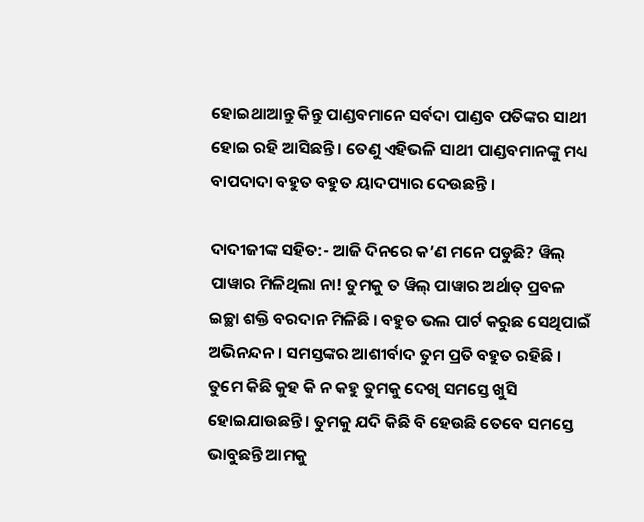ହୋଇଥାଆନ୍ତୁ କିନ୍ତୁ ପାଣ୍ଡବମାନେ ସର୍ବଦା ପାଣ୍ଡବ ପତିଙ୍କର ସାଥୀ ହୋଇ ରହି ଆସିଛନ୍ତି । ତେଣୁ ଏହିଭଳି ସାଥୀ ପାଣ୍ଡବମାନଙ୍କୁ ମଧ୍ୟ ବାପଦାଦା ବହୁତ ବହୁତ ୟାଦପ୍ୟାର ଦେଉଛନ୍ତି ।

ଦାଦୀଜୀଙ୍କ ସହିତ:- ଆଜି ଦିନରେ କ’ଣ ମନେ ପଡୁଛି? ୱିଲ୍ ପାୱାର ମିଳିଥିଲା ନା! ତୁମକୁ ତ ୱିଲ୍ ପାୱାର ଅର୍ଥାତ୍ ପ୍ରବଳ ଇଚ୍ଛା ଶକ୍ତି ବରଦାନ ମିଳିଛି । ବହୁତ ଭଲ ପାର୍ଟ କରୁଛ ସେଥିପାଇଁ ଅଭିନନ୍ଦନ । ସମସ୍ତଙ୍କର ଆଶୀର୍ବାଦ ତୁମ ପ୍ରତି ବହୁତ ରହିଛି । ତୁମେ କିଛି କୁହ କି ନ କହୁ ତୁମକୁ ଦେଖି ସମସ୍ତେ ଖୁସି ହୋଇଯାଉଛନ୍ତି । ତୁମକୁ ଯଦି କିଛି ବି ହେଉଛି ତେବେ ସମସ୍ତେ ଭାବୁଛନ୍ତି ଆମକୁ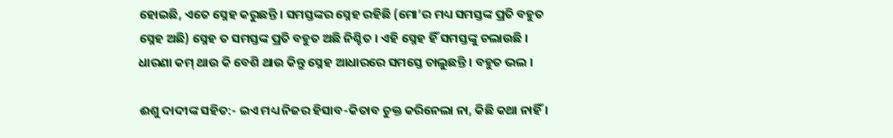ହୋଇଛି, ଏତେ ସ୍ନେହ କରୁଛନ୍ତି । ସମସ୍ତଙ୍କର ସ୍ନେହ ରହିଛି (ମୋ’ର ମଧ୍ୟ ସମସ୍ତଙ୍କ ପ୍ରତି ବହୁତ ସ୍ନେହ ଅଛି) ସ୍ନେହ ତ ସମସ୍ତଙ୍କ ପ୍ରତି ବହୁତ ଅଛି ନିଶ୍ଚିତ । ଏହି ସ୍ନେହ ହିଁ ସମସ୍ତଙ୍କୁ ଚଲାଉଛି । ଧାରଣା କମ୍ ଥାଉ କି ବେଶି ଥାଉ କିନ୍ତୁ ସ୍ନେହ ଆଧାରରେ ସମସ୍ତେ ଚାଲୁଛନ୍ତି । ବହୁତ ଭଲ ।

ଈଶୁ ଦାଦୀଙ୍କ ସହିତ:- ଇଏ ମଧ୍ୟ ନିଜର ହିସାବ-କିତାବ ଚୁକ୍ତ କରିନେଲା ନା, କିଛି କଥା ନାହିଁ ।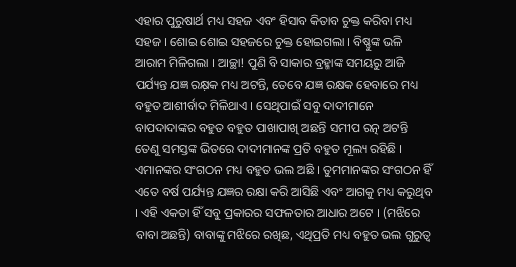ଏହାର ପୁରୁଷାର୍ଥ ମଧ୍ୟ ସହଜ ଏବଂ ହିସାବ କିତାବ ଚୁକ୍ତ କରିବା ମଧ୍ୟ ସହଜ । ଶୋଇ ଶୋଇ ସହଜରେ ଚୁକ୍ତ ହୋଇଗଲା । ବିଷ୍ଣୁଙ୍କ ଭଳି ଆରାମ ମିଳିଗଲା । ଆଚ୍ଛା! ପୁଣି ବି ସାକାର ବ୍ରହ୍ମାଙ୍କ ସମୟରୁ ଆଜି ପର୍ଯ୍ୟନ୍ତ ଯଜ୍ଞ ରକ୍ଷ଼କ ମଧ୍ୟ ଅଟନ୍ତି, ତେବେ ଯଜ୍ଞ ରକ୍ଷକ ହେବାରେ ମଧ୍ୟ ବହୁତ ଆଶୀର୍ବାଦ ମିଳିଥାଏ । ସେଥିପାଇଁ ସବୁ ଦାଦୀମାନେ ବାପଦାଦାଙ୍କର ବହୁତ ବହୁତ ପାଖାପାଖି ଅଛନ୍ତି ସମୀପ ରତ୍ନ ଅଟନ୍ତି ତେଣୁ ସମସ୍ତଙ୍କ ଭିତରେ ଦାଦୀମାନଙ୍କ ପ୍ରତି ବହୁତ ମୂଲ୍ୟ ରହିଛି । ଏମାନଙ୍କର ସଂଗଠନ ମଧ୍ୟ ବହୁତ ଭଲ ଅଛି । ତୁମମାନଙ୍କର ସଂଗଠନ ହିଁ ଏତେ ବର୍ଷ ପର୍ଯ୍ୟନ୍ତ ଯଜ୍ଞର ରକ୍ଷା କରି ଆସିଛି ଏବଂ ଆଗକୁ ମଧ୍ୟ କରୁଥିବ । ଏହି ଏକତା ହିଁ ସବୁ ପ୍ରକାରର ସଫଳତାର ଆଧାର ଅଟେ । (ମଝିରେ ବାବା ଅଛନ୍ତି) ବାବାଙ୍କୁ ମଝିରେ ରଖିଛ, ଏଥିପ୍ରତି ମଧ୍ୟ ବହୁତ ଭଲ ଗୁରୁତ୍ୱ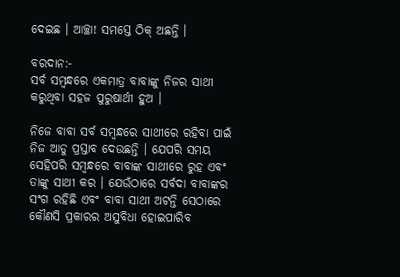ଦେଇଛ । ଆଚ୍ଛା! ସମସ୍ତେ ଠିକ୍ ଅଛନ୍ତି ।

ବରଦାନ:-
ସର୍ବ ସମ୍ବନ୍ଧରେ ଏକମାତ୍ର ବାବାଙ୍କୁ ନିଜର ସାଥୀ କରୁଥିବା ସହଜ ପୁରୁଷାର୍ଥୀ ହୁଅ ।

ନିଜେ ବାବା ସର୍ବ ସମ୍ବନ୍ଧରେ ସାଥୀରେ ରହିବା ପାଇଁ ନିଜ ଆଡୁ ପ୍ରସ୍ତାବ ଦେଉଛନ୍ତି । ଯେପରି ସମୟ ସେହିପରି ସମ୍ବନ୍ଧରେ ବାବାଙ୍କ ସାଥୀରେ ରୁହ ଏବଂ ତାଙ୍କୁ ସାଥୀ କର । ଯେଉଁଠାରେ ସର୍ବଦା ବାବାଙ୍କର ସଂଗ ରହିଛି ଏବଂ ବାବା ସାଥୀ ଅଟନ୍ତି ସେଠାରେ କୌଣସି ପ୍ରକାରର ଅସୁବିଧା ହୋଇପାରିବ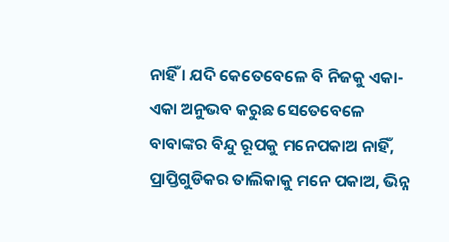ନାହିଁ । ଯଦି କେତେବେଳେ ବି ନିଜକୁ ଏକା-ଏକା ଅନୁଭବ କରୁଛ ସେତେବେଳେ ବାବାଙ୍କର ବିନ୍ଦୁ ରୂପକୁ ମନେପକାଅ ନାହିଁ, ପ୍ରାପ୍ତିଗୁଡିକର ତାଲିକାକୁ ମନେ ପକାଅ, ଭିନ୍ନ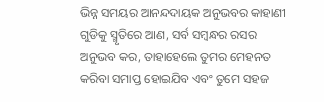ଭିନ୍ନ ସମୟର ଆନନ୍ଦଦାୟକ ଅନୁଭବର କାହାଣୀ ଗୁଡିକୁ ସ୍ମୃତିରେ ଆଣ, ସର୍ବ ସମ୍ବନ୍ଧର ରସର ଅନୁଭବ କର, ତାହାହେଲେ ତୁମର ମେହନତ କରିବା ସମାପ୍ତ ହୋଇଯିବ ଏବଂ ତୁମେ ସହଜ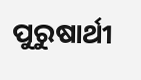ପୁରୁଷାର୍ଥୀ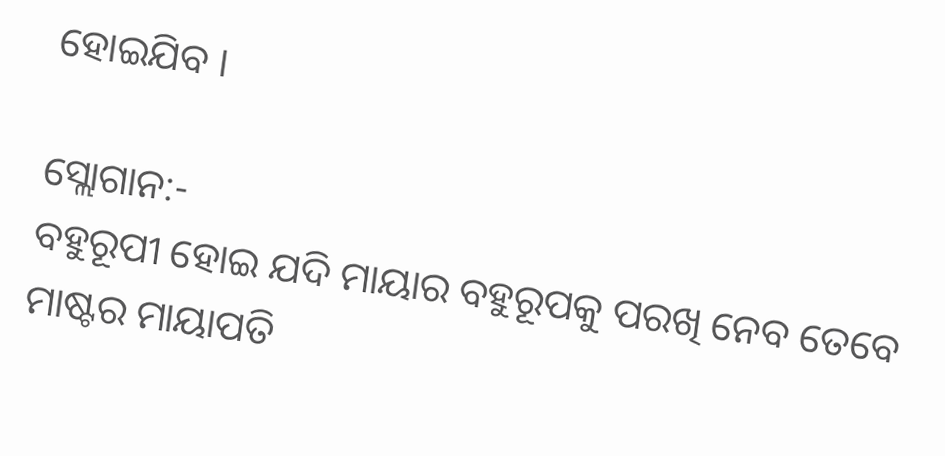ହୋଇଯିବ ।

ସ୍ଲୋଗାନ:-
ବହୁରୂପୀ ହୋଇ ଯଦି ମାୟାର ବହୁରୂପକୁ ପରଖି ନେବ ତେବେ ମାଷ୍ଟର ମାୟାପତି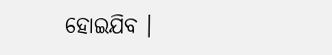ହୋଇଯିବ ।